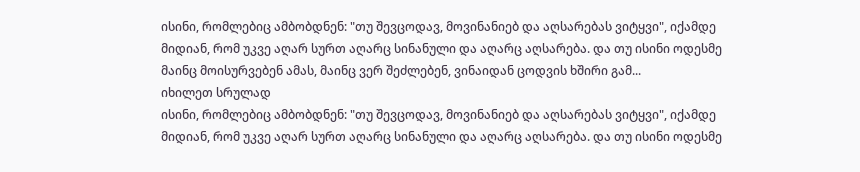ისინი, რომლებიც ამბობდნენ: "თუ შევცოდავ, მოვინანიებ და აღსარებას ვიტყვი", იქამდე მიდიან, რომ უკვე აღარ სურთ აღარც სინანული და აღარც აღსარება. და თუ ისინი ოდესმე მაინც მოისურვებენ ამას, მაინც ვერ შეძლებენ, ვინაიდან ცოდვის ხშირი გამ...
იხილეთ სრულად
ისინი, რომლებიც ამბობდნენ: "თუ შევცოდავ, მოვინანიებ და აღსარებას ვიტყვი", იქამდე მიდიან, რომ უკვე აღარ სურთ აღარც სინანული და აღარც აღსარება. და თუ ისინი ოდესმე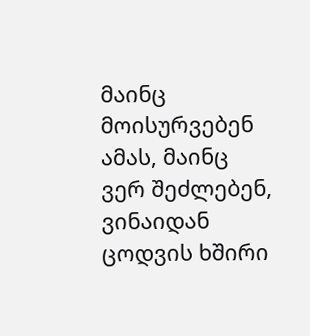მაინც მოისურვებენ ამას, მაინც ვერ შეძლებენ, ვინაიდან ცოდვის ხშირი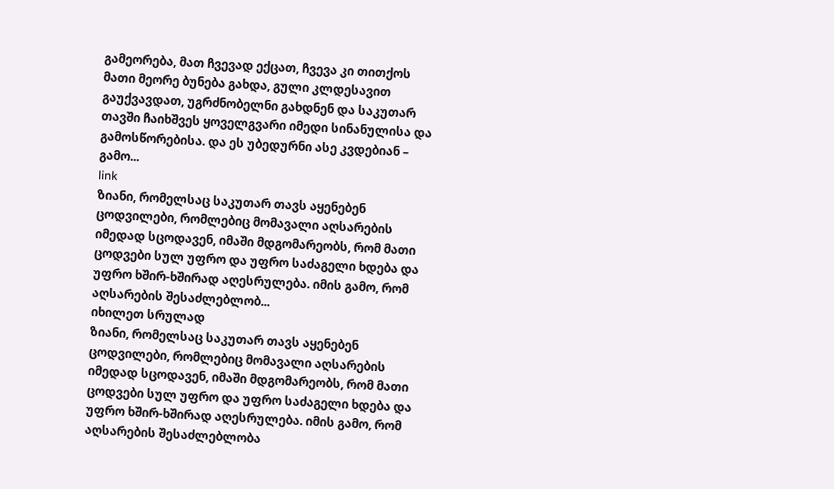გამეორება, მათ ჩვევად ექცათ, ჩვევა კი თითქოს მათი მეორე ბუნება გახდა, გული კლდესავით გაუქვავდათ, უგრძნობელნი გახდნენ და საკუთარ თავში ჩაიხშვეს ყოველგვარი იმედი სინანულისა და გამოსწორებისა. და ეს უბედურნი ასე კვდებიან – გამო...
link
ზიანი, რომელსაც საკუთარ თავს აყენებენ ცოდვილები, რომლებიც მომავალი აღსარების იმედად სცოდავენ, იმაში მდგომარეობს, რომ მათი ცოდვები სულ უფრო და უფრო საძაგელი ხდება და უფრო ხშირ-ხშირად აღესრულება. იმის გამო, რომ აღსარების შესაძლებლობ...
იხილეთ სრულად
ზიანი, რომელსაც საკუთარ თავს აყენებენ ცოდვილები, რომლებიც მომავალი აღსარების იმედად სცოდავენ, იმაში მდგომარეობს, რომ მათი ცოდვები სულ უფრო და უფრო საძაგელი ხდება და უფრო ხშირ-ხშირად აღესრულება. იმის გამო, რომ აღსარების შესაძლებლობა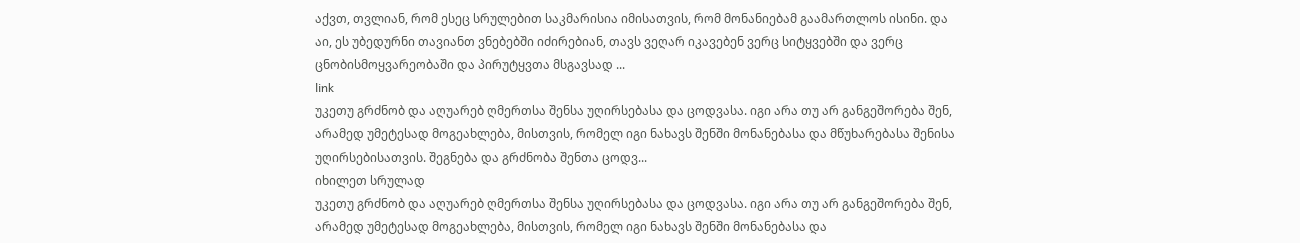აქვთ, თვლიან, რომ ესეც სრულებით საკმარისია იმისათვის, რომ მონანიებამ გაამართლოს ისინი. და აი, ეს უბედურნი თავიანთ ვნებებში იძირებიან, თავს ვეღარ იკავებენ ვერც სიტყვებში და ვერც ცნობისმოყვარეობაში და პირუტყვთა მსგავსად ...
link
უკეთუ გრძნობ და აღუარებ ღმერთსა შენსა უღირსებასა და ცოდვასა. იგი არა თუ არ განგეშორება შენ, არამედ უმეტესად მოგეახლება, მისთვის, რომელ იგი ნახავს შენში მონანებასა და მწუხარებასა შენისა უღირსებისათვის. შეგნება და გრძნობა შენთა ცოდვ...
იხილეთ სრულად
უკეთუ გრძნობ და აღუარებ ღმერთსა შენსა უღირსებასა და ცოდვასა. იგი არა თუ არ განგეშორება შენ, არამედ უმეტესად მოგეახლება, მისთვის, რომელ იგი ნახავს შენში მონანებასა და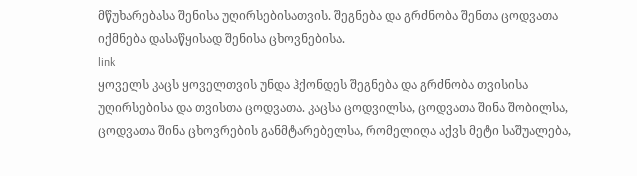მწუხარებასა შენისა უღირსებისათვის. შეგნება და გრძნობა შენთა ცოდვათა იქმნება დასაწყისად შენისა ცხოვნებისა.
link
ყოველს კაცს ყოველთვის უნდა ჰქონდეს შეგნება და გრძნობა თვისისა უღირსებისა და თვისთა ცოდვათა. კაცსა ცოდვილსა, ცოდვათა შინა შობილსა, ცოდვათა შინა ცხოვრების განმტარებელსა, რომელიღა აქვს მეტი საშუალება,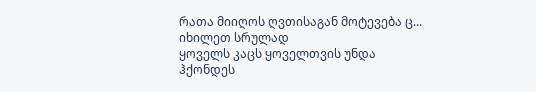რათა მიიღოს ღვთისაგან მოტევება ც...
იხილეთ სრულად
ყოველს კაცს ყოველთვის უნდა ჰქონდეს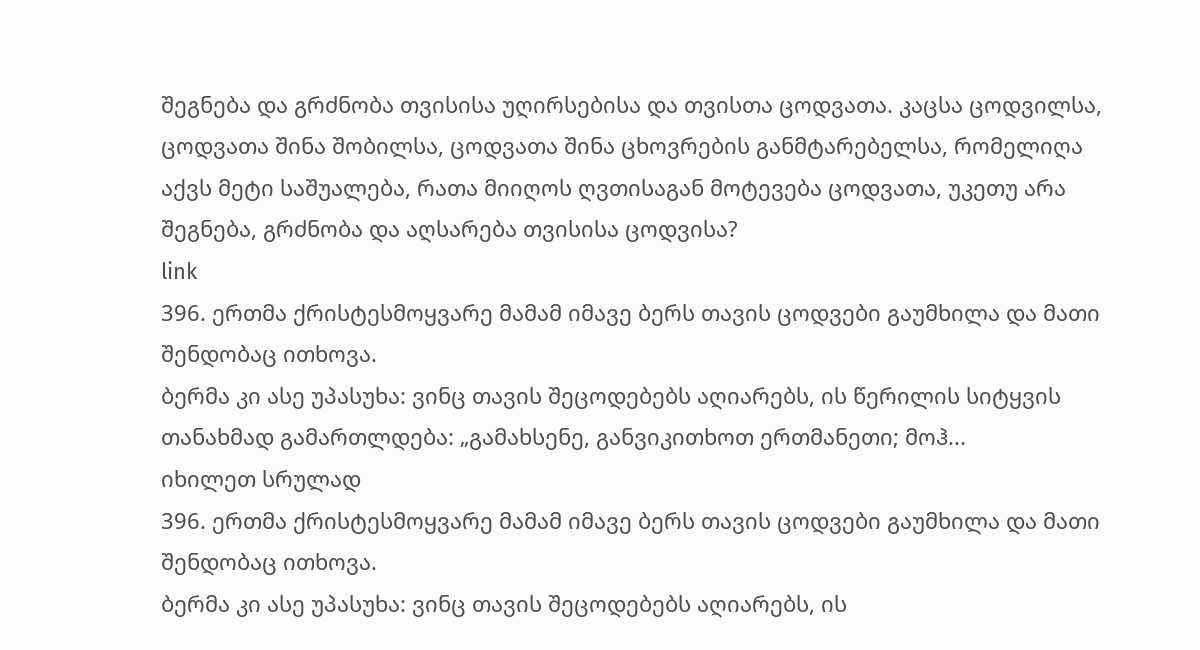შეგნება და გრძნობა თვისისა უღირსებისა და თვისთა ცოდვათა. კაცსა ცოდვილსა, ცოდვათა შინა შობილსა, ცოდვათა შინა ცხოვრების განმტარებელსა, რომელიღა აქვს მეტი საშუალება, რათა მიიღოს ღვთისაგან მოტევება ცოდვათა, უკეთუ არა შეგნება, გრძნობა და აღსარება თვისისა ცოდვისა?
link
396. ერთმა ქრისტესმოყვარე მამამ იმავე ბერს თავის ცოდვები გაუმხილა და მათი შენდობაც ითხოვა.
ბერმა კი ასე უპასუხა: ვინც თავის შეცოდებებს აღიარებს, ის წერილის სიტყვის თანახმად გამართლდება: „გამახსენე, განვიკითხოთ ერთმანეთი; მოჰ...
იხილეთ სრულად
396. ერთმა ქრისტესმოყვარე მამამ იმავე ბერს თავის ცოდვები გაუმხილა და მათი შენდობაც ითხოვა.
ბერმა კი ასე უპასუხა: ვინც თავის შეცოდებებს აღიარებს, ის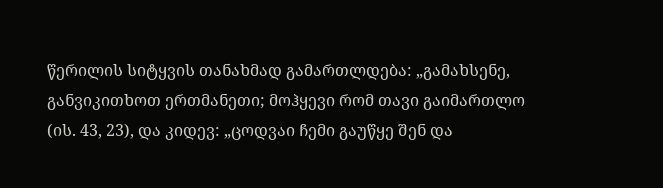წერილის სიტყვის თანახმად გამართლდება: „გამახსენე, განვიკითხოთ ერთმანეთი; მოჰყევი რომ თავი გაიმართლო (ის. 43, 23), და კიდევ: „ცოდვაი ჩემი გაუწყე შენ და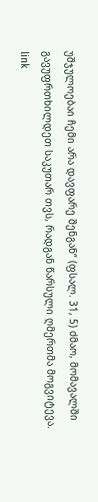უშჯულოებაი ჩემი არა დავფარე შენგან“ (ფსალ. 31, 5) ძმაო, მომავალში გავუფრთხილდეთ საკუთარ თვს, რადგან წარსული ღმერთმა მოგვიტევა.
link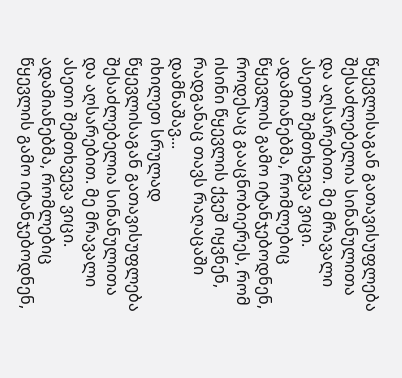წყევლისაგან გათავისუფლება შესაძლებელია სინანულითა და აღსარებით. მე მრავალი ასეთი შემთხვევა ვიცი. ადამიანებმა, რომლებიც წყევლის გამო იტანჯებოდნენ, როდესაც გააცნობიერეს, რომ ისინი წყევლის ქვეშ იყვნენ, რადგანაც თავს რაღაცაში დამნაშავ...
იხილეთ სრულად
წყევლისაგან გათავისუფლება შესაძლებელია სინანულითა და აღსარებით. მე მრავალი ასეთი შემთხვევა ვიცი. ადამიანებმა, რომლებიც წყევლის გამო იტანჯებოდნენ,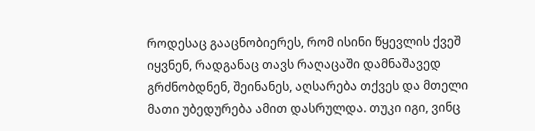როდესაც გააცნობიერეს, რომ ისინი წყევლის ქვეშ იყვნენ, რადგანაც თავს რაღაცაში დამნაშავედ გრძნობდნენ, შეინანეს, აღსარება თქვეს და მთელი მათი უბედურება ამით დასრულდა. თუკი იგი, ვინც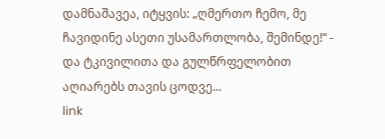დამნაშავეა, იტყვის: „ღმერთო ჩემო, მე ჩავიდინე ასეთი უსამართლობა, შემინდე!“ - და ტკივილითა და გულწრფელობით აღიარებს თავის ცოდვე...
link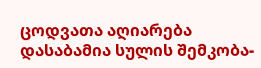ცოდვათა აღიარება დასაბამია სულის შემკობა-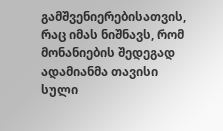გამშვენიერებისათვის, რაც იმას ნიშნავს, რომ მონანიების შედეგად ადამიანმა თავისი სული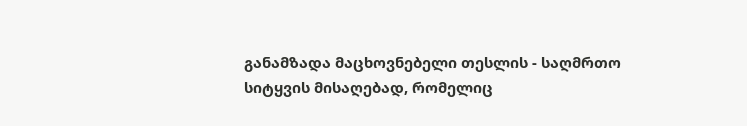განამზადა მაცხოვნებელი თესლის - საღმრთო სიტყვის მისაღებად, რომელიც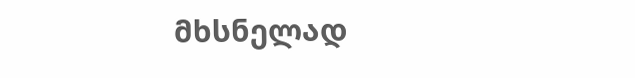მხსნელად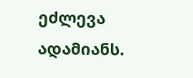ეძლევა ადამიანს.